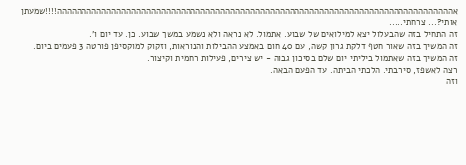אהההההההההההההההההההההההההההההההההההההההההההההההההההההההההההההההההההההההההההההההה!!!!שמעתן אותי?... צרחתי.....
זה התחיל בזה שהבעלול יצא למילואים של שבוע. אתמול. לא נראה ולא נשמע במשך שבוע. כן. עד יום ו'.
זה המשיך בזה שאור חטף דלקת גרון קשה, עם 40 חום באמצע ההבילות והנוראות, וזקוק למוקסיפן פורטה 3 פעמים ביום.
זה המשיך בזה שאתמול ביליתי יום שלם בסיכון גבוה - יש צירים, פעילות רחמית וקיצור.
רצה לאשפז, סירבתי. הלכתי הביתה. עד הפעם הבאה.
וזה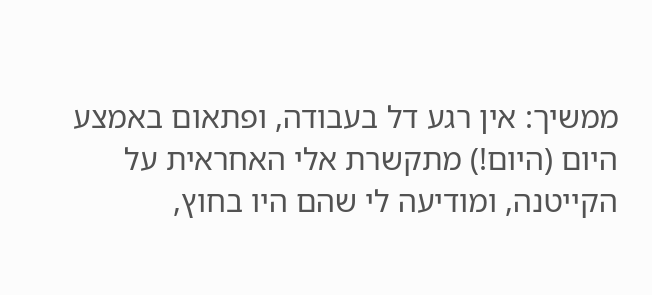ממשיך: אין רגע דל בעבודה, ופתאום באמצע היום (היום!) מתקשרת אלי האחראית על הקייטנה, ומודיעה לי שהם היו בחוץ,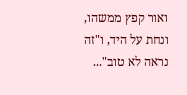ואור קפץ ממשהו, ונחת על היד, ו"זה נראה לא טוב"...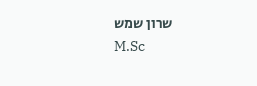שרון שמש
M.Sc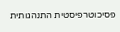פסיכוטרפיסטית התנהגותית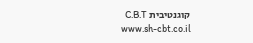קוגנטיבית C.B.T
www.sh-cbt.co.il